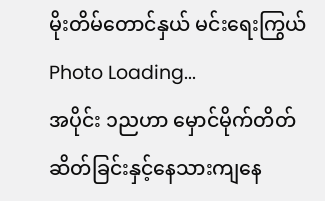မိုးတိမ်တောင်နှယ် မင်းရေးကြွယ်
Photo Loading...
အပိုင်း ၁ညဟာ မှောင်မိုက်တိတ်ဆိတ်ခြင်းနှင့်နေသားကျနေ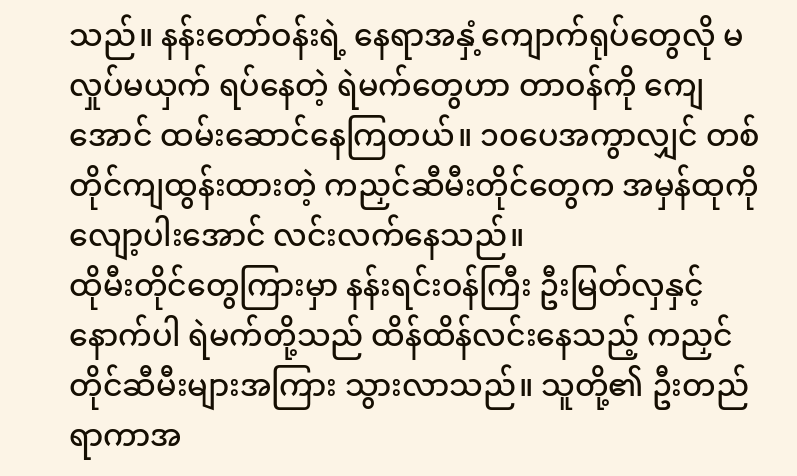သည်။ နန်းတော်ဝန်းရဲ့ နေရာအနှံ့ကျောက်ရုပ်တွေလို မလှုပ်မယှက် ရပ်နေတဲ့ ရဲမက်တွေဟာ တာဝန်ကို ကျေအောင် ထမ်းဆောင်နေကြတယ်။ ၁၀ပေအကွာလျှင် တစ်တိုင်ကျထွန်းထားတဲ့ ကညှင်ဆီမီးတိုင်တွေက အမှန်ထုကို လျော့ပါးအောင် လင်းလက်နေသည်။
ထိုမီးတိုင်တွေကြားမှာ နန်းရင်းဝန်ကြီး ဦးမြတ်လှနှင့် နောက်ပါ ရဲမက်တို့သည် ထိန်ထိန်လင်းနေသည့် ကညှင်တိုင်ဆီမီးများအကြား သွားလာသည်။ သူတို့၏ ဦးတည်ရာကာအ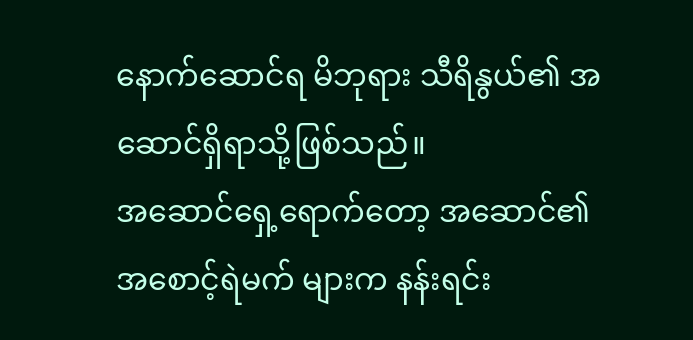နောက်ဆောင်ရ မိဘုရား သီရိနွယ်၏ အဆောင်ရှိရာသို့ဖြစ်သည်။
အဆောင်ရှေ့ရောက်တော့ အဆောင်၏ အစောင့်ရဲမက် များက နန်းရင်း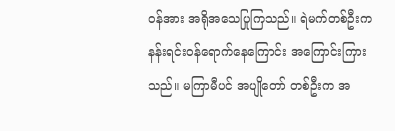ဝန်အား အရိုအသေပြုကြသည်။ ရဲမက်တစ်ဦးက နန်းရင်းဝန်ရောက်နေကြောင်း အကြောင်းကြားသည်။ မကြာမီပင် အပျိုတော် တစ်ဦးက အ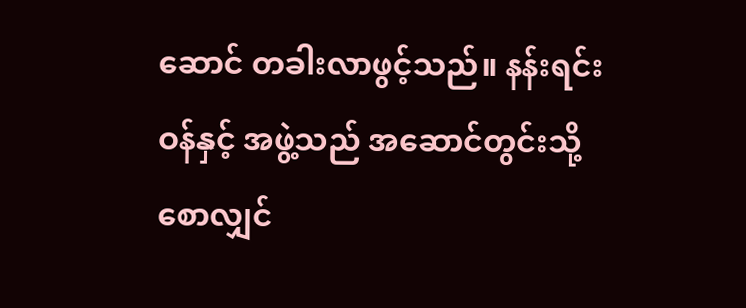ဆောင် တခါးလာဖွင့်သည်။ နန်းရင်းဝန်နှင့် အဖွဲ့သည် အဆောင်တွင်းသို့ စောလျှင်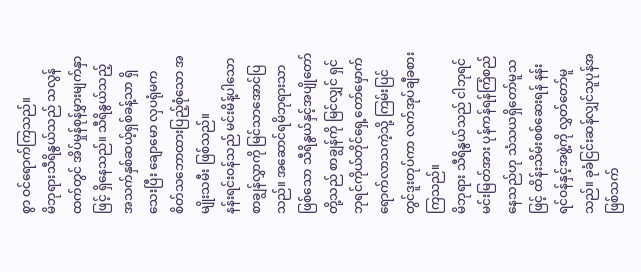စွာ ဝင်ရောက်ကြသည်။
မိဘုရားသီရိနွယ်သည် သလွန်ထက်တွင် အိပ်မှုန်စုန်မွှားမျက်နှာဖြင့် ရှိနေသည်။ သီရိနွယ်သည့် အသက်နှစ်ဆယ့်ရှစ်ခန့်သာ ရှိသေးပြီး ချောမော လှပရုံမက စိတ်သဘောထားပြည့်စုံသော အမျိုးသမီး ဖြစ်သည်။
နန်းရင်းဝန်သည် မင်းမိန့်ပါသော စာချွန်လွှာကို မြင်သာအောင်ပြသည်။ အဆောင်ရမိဘုရားသာဖြစ်သော သီရိနွယ်နှင့်အပျိုတော်တို့သည် စာချွန်ကို မြင်လျှင် ရှင်ဘုရင်ကိုယ်တိုင်ရှေ့တော်မှောက်ရောက်လာသကဲ့သို့ ကြမ်းပြင်တွင်ဒူးတုပ်ကာ လက်အုပ်ချီခစားကြသည်။
မိဘုရား သီရိနွယ်သည် ငါဘုရင်မင်းမြတ်အား ပုန်ကန်ရန်ကြံစည်နေသည်ဟု သံသယရှိတော်မူသဖြင့် ထိန်းသိမ်းစစ်ဆေးရန် နန်းရင်ဝန်နှင့်အဖွဲ့ကို လွှတ်တော်မူသည်။ ခုခံငြင်းဆန်လျှင်သူပုန်အဖြစ်သက်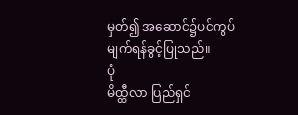မှတ်၍ အဆောင်၌ပင်ကွပ်မျက်ရန်ခွင့်ပြုသည်။
ပုံ
မိထ္ထီလာ ပြည်ရှင်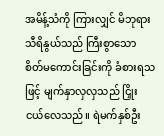အမိန့်သံကို ကြားလျှင် မိဘုရား သီရိနွယ်သည် ကြီးစွာသော စိတ်မကောင်းခြင်းကို ခံစားရသဖြင့် မျက်နှာလှလှသည် ငြှိုးငယ်လေသည်။ ရဲမက်နှစ်ဦး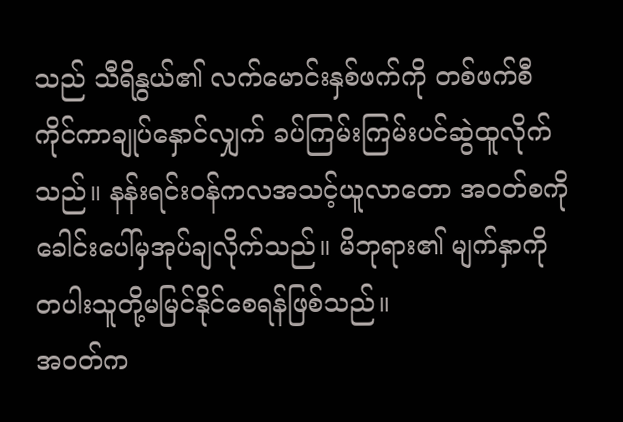သည် သီရိနွယ်၏ လက်မောင်းနှစ်ဖက်ကို တစ်ဖက်စီကိုင်ကာချုပ်နှောင်လျှက် ခပ်ကြမ်းကြမ်းပင်ဆွဲထူလိုက်သည်။ နန်းရင်းဝန်ကလအသင့်ယူလာတော အဝတ်စကို ခေါင်းပေါ်မှအုပ်ချလိုက်သည်။ မိဘုရား၏ မျက်နှာကို တပါးသူတို့မမြင်နိုင်စေရန်ဖြစ်သည်။
အဝတ်က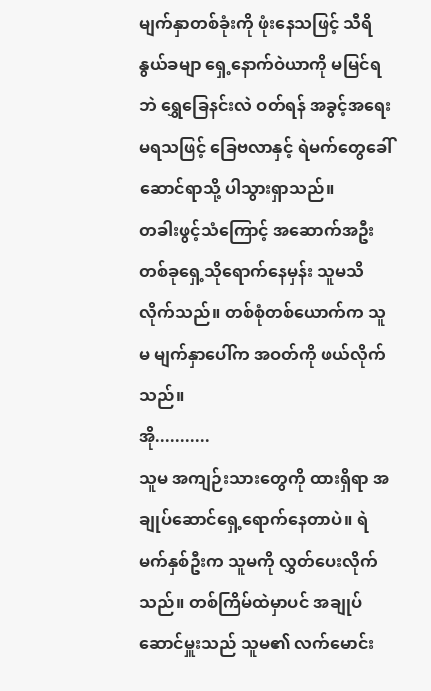မျက်နှာတစ်ခုံးကို ဖုံးနေသဖြင့် သီရိနွယ်ခမျာ ရှေ့နောက်ဝဲယာကို မမြင်ရဘဲ ရွှေခြေနင်းလဲ ဝတ်ရန် အခွင့်အရေးမရသဖြင့် ခြေဗလာနှင့် ရဲမက်တွေခေါ်ဆောင်ရာသို့ ပါသွားရှာသည်။
တခါးဖွင့်သံကြောင့် အဆောက်အဦးတစ်ခုရှေ့သိုရောက်နေမှန်း သူမသိလိုက်သည်။ တစ်စုံတစ်ယောက်က သူမ မျက်နှာပေါ်က အဝတ်ကို ဖယ်လိုက်သည်။
အို...........
သူမ အကျဉ်းသားတွေကို ထားရှိရာ အချုပ်ဆောင်ရှေ့ရောက်နေတာပဲ။ ရဲမက်နှစ်ဦးက သူမကို လွှတ်ပေးလိုက်သည်။ တစ်ကြိမ်ထဲမှာပင် အချုပ်ဆောင်မှူးသည် သူမ၏ လက်မောင်း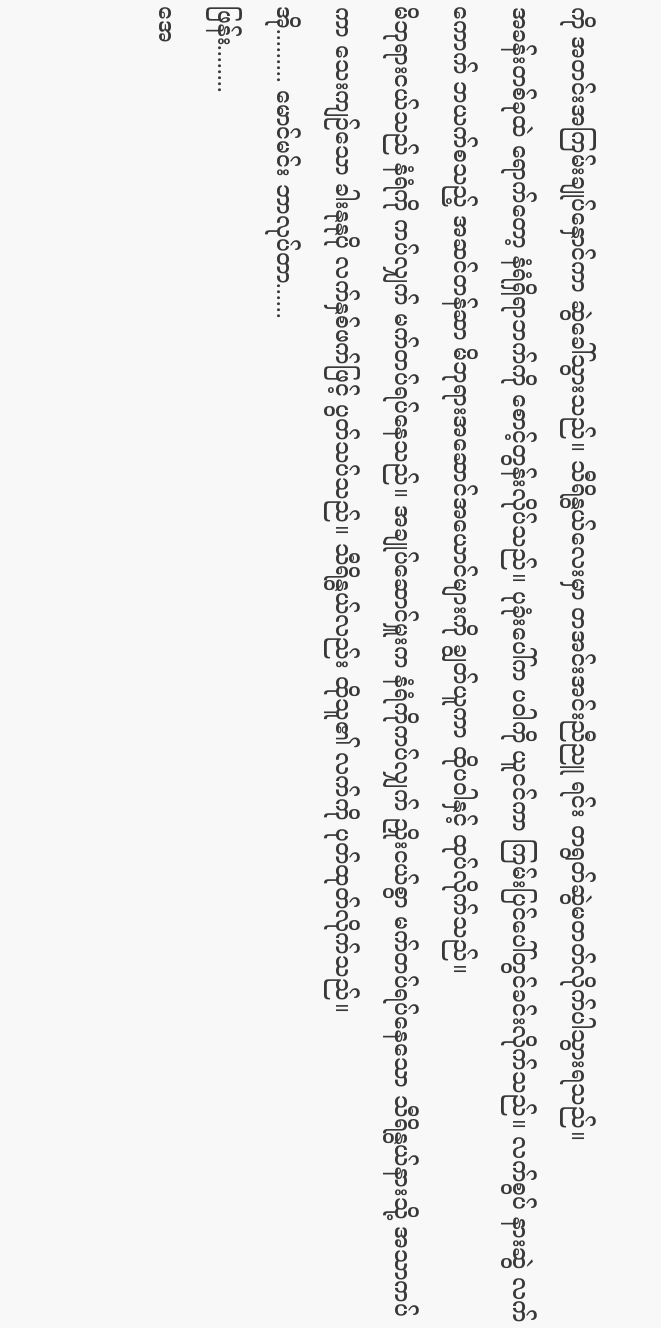ကို အတင်းအကြမ်းချုပ်နှောင်ကာ ဆွဲခေါ်သွားသည်။ သီရိနွယ်လေးမှာ တအင်းအင်းညီညူ ရင်း တရွတ်ဆွဲမတတ်လိုက်ပါသွားရသည်။
အခန်းတစ်ခုထဲ ရောက်တော့ နံရံရှိရာဘက်ကို စောင့်တွန်းလိုပ်သည်။ ပုခုံးပေါ်က ပဝါကို ယူငင်ကာ ကြမ်းပြင်ပေါ်တွင်ခင်းလိုက်သည်။ လက်စွပ် နားဆွဲ လက်ကောက် ဘယက်စသည့် အဆင်တန်ဆာ မိဘုရားအဆောင်အယောင်များကို ချွတ်ယူကာ ထိုပဝါနှင့် ထုပ်လိုက်သည်။
မိဘုရားငယ်သည် နံရံကို ကပ်လျှက် မက်တပ်ရပ်နေသည်။ အချုပ်ဆောင်မှူးက နံရံကိုကပ်လျှက် ညှိုးငယ်စွာ မက်တပ်ရပ်နေသော သီရိနွယ်နားသို့ အသာကပ်ကာ သေးကျဉ်သော ခါးနုနုပို လက်နှစ်ဖက်ဖြင့် ပွတ်သပ်သည်။ သီရိနွယ်လည်း ထိုသူ၏ လက်ကို ပုတ်ထုတ်လိုက်သည်။
အို......... မောင်မင်း ဘာလုပ်တာ......
ဖြန်း........
အေ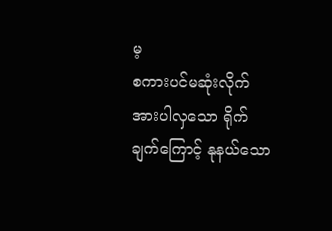မ့
စကားပင်မဆုံးလိုက် အားပါလှသော ရိုက်ချက်ကြောင့် နုနယ်သော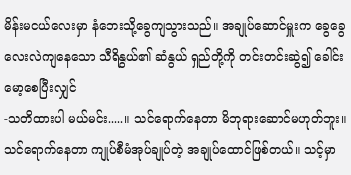မိန်းမငယ်လေးမှာ နံဘေးသို့ခွေကျသွားသည်။ အချုပ်ဆောင်မှူးက ခွေခွေလေးလဲကျနေသော သီရိနွယ်၏ ဆံနွယ် ရှည်တို့ကို တင်းတင်းဆွဲ၍ ခေါင်းမော့စေပြီးလျှင်
-သတိထားပါ မယ်မင်း.....။ သင်ရောက်နေတာ မိဘုရားဆောင်မဟုတ်ဘူး။ သင်ရောက်နေတာ ကျုပ်စီမံအုပ်ချုပ်တဲ့ အချုပ်ထောင်ဖြစ်တယ်။ သင့်မှာ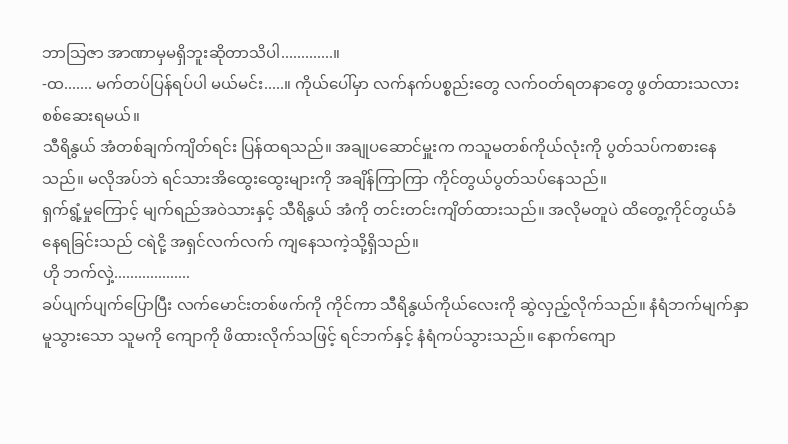ဘာသြဇာ အာဏာမှမရှိဘူးဆိုတာသိပါ.............။
-ထ....... မက်တပ်ပြန်ရပ်ပါ မယ်မင်း.....။ ကိုယ်ပေါ်မှာ လက်နက်ပစ္စည်းတွေ လက်ဝတ်ရတနာတွေ ဖွတ်ထားသလားစစ်ဆေးရမယ်။
သီရိနွယ် အံတစ်ချက်ကျိတ်ရင်း ပြန်ထရသည်။ အချုပဆောင်မှူးက ကသူမတစ်ကိုယ်လုံးကို ပွတ်သပ်ကစားနေသည်။ မလိုအပ်ဘဲ ရင်သားအိထွေးထွေးများကို အချိန်ကြာကြာ ကိုင်တွယ်ပွတ်သပ်နေသည်။
ရှက်ရွံ့မှုကြောင့် မျက်ရည်အဝဲသားနှင့် သီရိနွယ် အံကို တင်းတင်းကျိတ်ထားသည်။ အလိုမတူပဲ ထိတွေ့ကိုင်တွယ်ခံနေရခြင်းသည် ငရဲငို့ အရှင်လက်လက် ကျနေသကဲ့သို့ရှိသည်။
ဟို ဘက်လှဲ့...................
ခပ်ပျက်ပျက်ပြောပြီး လက်မောင်းတစ်ဖက်ကို ကိုင်ကာ သီရိနွယ်ကိုယ်လေးကို ဆွဲလှည့်လိုက်သည်။ နံရံဘက်မျက်နှာ မူသွားသော သူမကို ကျောကို ဖိထားလိုက်သဖြင့် ရင်ဘက်နှင့် နံရံကပ်သွားသည်။ နောက်ကျော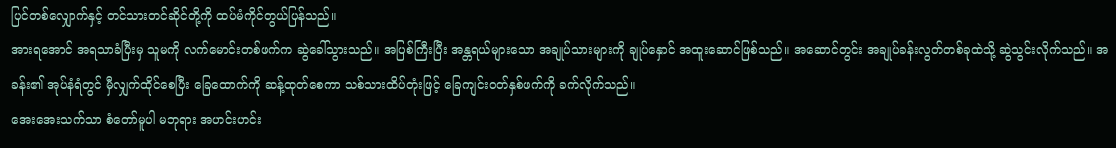ပြင်တစ်လျှောက်နှင့် တင်သားတင်ဆိုင်တို့ကို ထပ်မံကိုင်တွယ်ပြန်သည်။
အားရအောင် အရသာခံပြီးမှ သူမကို လက်မောင်းတစ်ဖက်က ဆွဲခေါ်သွားသည်။ အပြစ်ကြီးပြီး အန္တရယ်များသော အချုပ်သားများကို ချုပ်နှောင် အထူးဆောင်ဖြစ်သည်။ အဆောင်တွင်း အချုပ်ခန်းလွတ်တစ်ခုထဲသို့ ဆွဲသွင်းလိုက်သည်။ အခန်း၏ အုပ်နံရံတွင် မှီလျှက်ထိုင်စေပြီး ခြေထောက်ကို ဆန့်ထုတ်စေကာ သစ်သားထိပ်တုံးဖြင့် ခြေကျင်းဝတ်နှစ်ဖက်ကို ခက်လိုက်သည်။
အေးအေးသက်သာ စံတော်မူပါ မဘုရား အဟင်းဟင်း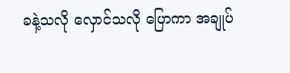ခနဲ့သလို လှောင်သလို ပြောကာ အချုပ်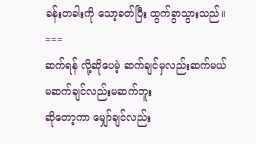ခန်းတခါးကို သော့ခတ်ပြီး ထွက်ခွာသွားသည်။
===
ဆက်ရန် လို့ဆိုပေမဲ့ ဆက်ချင်မှလည်းဆက်မယ်
မဆက်ချင်လည်းမဆက်ဘူး
ဆိုတော့ကာ မျှော်ချင်လည်း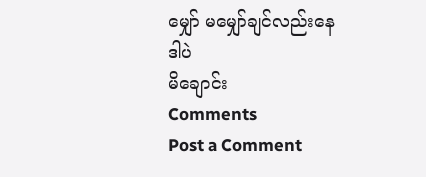မျှော် မမျှော်ချင်လည်းနေ
ဒါပဲ
မိချောင်း
Comments
Post a Comment